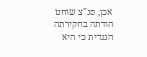אכן, סנ"צ שוחט הודתה בחקירתה הנגדית כי היא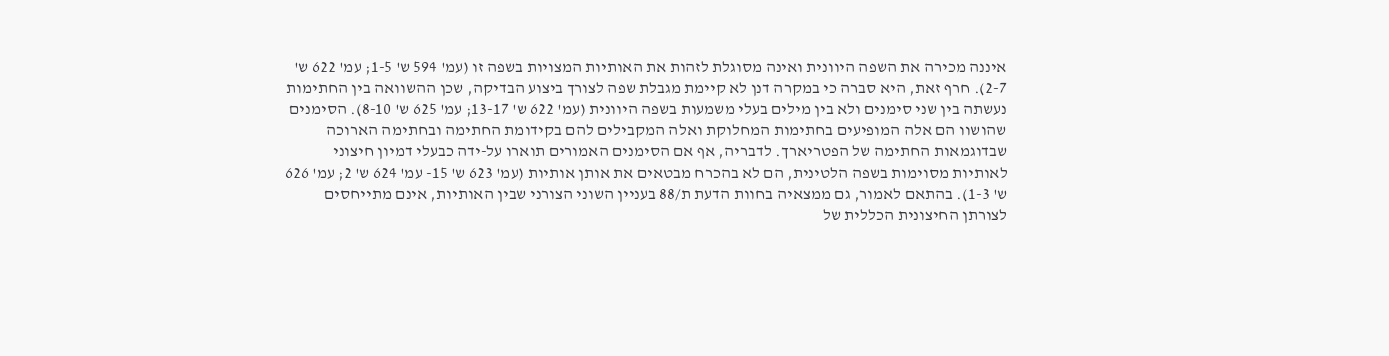איננה מכירה את השפה היוונית ואינה מסוגלת לזהות את האותיות המצויות בשפה זו (עמ' 594 ש' 1-5; עמ' 622 ש' 2-7). חרף זאת, היא סברה כי במקרה דנן לא קיימת מגבלת שפה לצורך ביצוע הבדיקה, שכן ההשוואה בין החתימות נעשתה בין שני סימנים ולא בין מילים בעלי משמעות בשפה היוונית (עמ' 622 ש' 13-17; עמ' 625 ש' 8-10). הסימנים שהושוו הם אלה המופיעים בחתימות המחלוקת ואלה המקבילים להם בקידומת החתימה ובחתימה הארוכה שבדוגמאות החתימה של הפטריארך. לדבריה, אף אם הסימנים האמורים תוארו על-ידה כבעלי דמיון חיצוני לאותיות מסוימות בשפה הלטינית, הם לא בהכרח מבטאים את אותן אותיות (עמ' 623 ש' 15- עמ' 624 ש' 2; עמ' 626 ש' 1-3). בהתאם לאמור, גם ממצאיה בחוות הדעת ת/88 בעניין השוני הצורני שבין האותיות, אינם מתייחסים לצורתן החיצונית הכללית של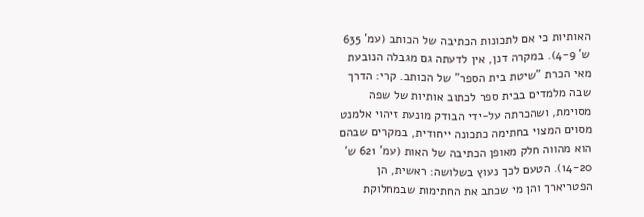האותיות כי אם לתכונות הכתיבה של הכותב (עמ' 635 ש' 4-9). במקרה דנן, אין לדעתה גם מגבלה הנובעת מאי הכרת "שיטת בית הספר" של הכותב. קרי: הדרך שבה מלמדים בבית ספר לכתוב אותיות של שפה מסוימת, ושהכרתה על-ידי הבודק מונעת זיהוי אלמנט מסוים המצוי בחתימה כתכונה ייחודית, במקרים שבהם הוא מהווה חלק מאופן הכתיבה של האות (עמ' 621 ש' 14-20). הטעם לכך נעוץ בשלושה: ראשית, הן הפטריארך והן מי שכתב את החתימות שבמחלוקת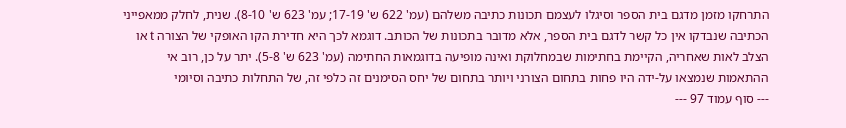התרחקו מזמן מדגם בית הספר וסיגלו לעצמם תכונות כתיבה משלהם (עמ' 622 ש' 17-19; עמ' 623 ש' 8-10). שנית, לחלק ממאפייני הכתיבה שנבדקו אין כל קשר לדגם בית הספר, אלא מדובר בתכונות של הכותב. דוגמא לכך היא חדירת הקו האופקי של הצורה t או הצלב לאות שאחריה, הקיימת בחתימות שבמחלוקת ואינה מופיעה בדוגמאות החתימה (עמ' 623 ש' 5-8). יתר על כן, רוב אי ההתאמות שנמצאו על-ידה היו פחות בתחום הצורני ויותר בתחום של יחס הסימנים זה כלפי זה, של התחלות כתיבה וסיומי
--- סוף עמוד 97 ---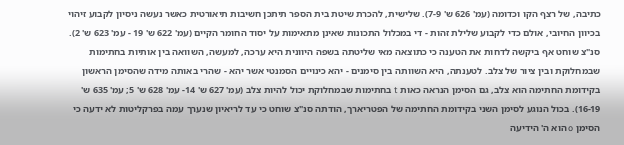כתיבה, של רצף הקו וכדומה (עמ' 626 ש' 7-9). שלישית, להכרת שיטת בית הספר תיתכן חשיבות תיאורטית כאשר נעשה ניסיון לקבוע זיהוי בכיוון החיובי, אולם כדי לקבוע שלילת זהות - די במכלול התכונות שאינן מתאימות על יסוד החומר הקיים (עמ' 622 ש' 19 - עמ' 623 ש' 2).
סנ"צ שוחט אף ביקשה לדחות את הטענה כי כתוצאה מאי שליטתה בשפה היוונית היא ערכה, למעשה, השוואה בין אותיות בחתימות שבמחלוקת ובין ציור של צלב. לטענתה, היא השוותה בין סימנים - יהא כינויים הסמנטי אשר יהא - שהרי באותה מידה שהסימן הראשון בקידומת החתימה הוא צלב, גם הסימן הנראה כאות t בחתימות שבמחלוקת יכול להיות צלב (עמ' 627 ש' 14- עמ' 628 ש' 5; עמ' 635 ש' 16-19). בכול הנוגע לסימן השני בקידומת החתימה של הפטריארך, הודתה סנ"צ שוחט כי עד לריאיון שנערך עמה בפרקליטות לא ידעה כי הסימן o הוא ה' הידיעה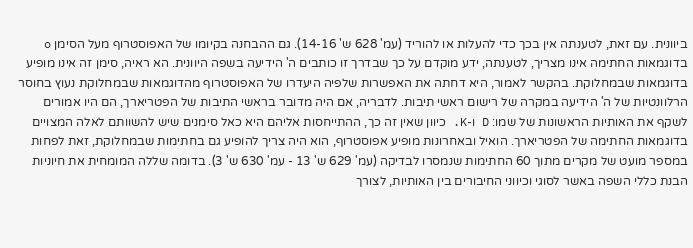ביוונית. עם זאת, לטענתה אין בכך כדי להעלות או להוריד (עמ' 628 ש' 14-16). גם ההבחנה בקיומו של האפוסטרוף מעל הסימן o בדוגמאות החתימה אינו מצריך, לטענתה, ידע מוקדם על כך שבדרך זו כותבים ה' הידיעה בשפה היוונית. הא ראיה, סימן זה אינו מופיע בדוגמאות שבמחלוקת. בהקשר לאמור, היא דחתה את האפשרות שלפיה היעדרו של האפוסטרוף מהדוגמאות שבמחלוקת נעוץ בחוסר הרלוונטיות של ה' הידיעה במקרה של רישום ראשי תיבות. לדבריה, אם היה מדובר בראשי התיבות של הפטריארך, הם היו אמורים לשקף את האותיות הראשונות של שמו: D ו-K. כיוון שאין זה כך, ההתייחסות אליהם היא כאל סימנים שיש להשוותם לאלה המצויים בדוגמאות החתימה של הפטריארך. הואיל ובאחרונות מופיע אפוסטרוף, הוא היה צריך להופיע גם בחתימות שבמחלוקת, זאת לפחות במספר מועט של מקרים מתוך 60 החתימות שנמסרו לבדיקה (עמ' 629 ש' 13 - עמ' 630 ש' 3). בדומה שללה המומחית את חיוניות הבנת כללי השפה באשר לסוגי וכיווני החיבורים בין האותיות, לצורך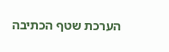הערכת שטף הכתיבה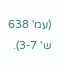(עמ' 638 ש' 3-7).